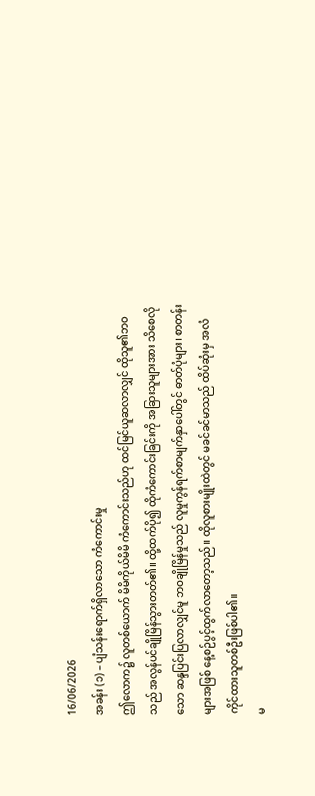16/06/2026
အခန်း (၁) – ပျံသန်းရောက်ရှိလာသော ကံကောင်းမှု
ဤလောက၌ လူတစ်ယောက် မိမိကိုယ်မိမိ ကံကောင်းသည်ဟု ထင်မြင်ယူဆလာလျှင် ထိုသူ၏ဘဝသည် အလွန်ပင်ချိုမြိန်သွားတတ်၏။ ထို့ထက်ပို၍ ထိုကံကောင်းခြင်းကို အခြားသူများအား သိစေလိုသော ဆန္ဒပြင်းပြလာလျှင်မူ ဘဝချိုမြိန်မှုသည် လူမှုကွန်ရက်စာမျက်နှာပေါ်တွင် ဓာတ်ပုံများ၊ စာတန်းများအဖြစ် နေ့စဉ်ပွင့်ထွက်လာတော့သည်။ ထိုလူစားမျိုးထဲတွင် မခင်ခင်မာသည် ထိပ်ဆုံးမှ အလံကိုင်ထားသူတစ်ဦးဖြစ်ပါ၏။
မ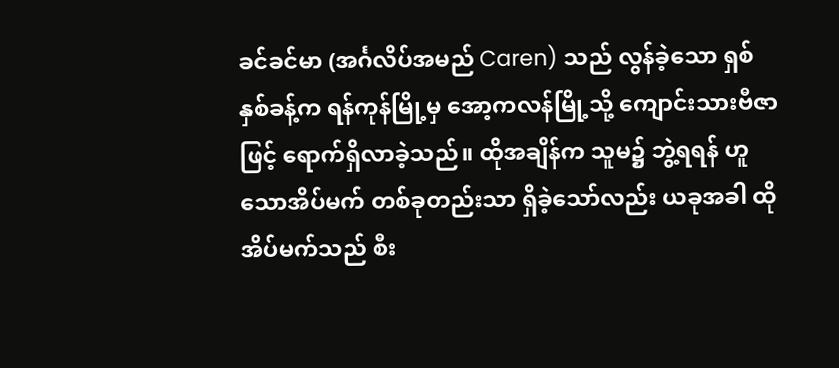ခင်ခင်မာ (အင်္ဂလိပ်အမည် Caren) သည် လွန်ခဲ့သော ရှစ်နှစ်ခန့်က ရန်ကုန်မြို့မှ အော့ကလန်မြို့သို့ ကျောင်းသားဗီဇာဖြင့် ရောက်ရှိလာခဲ့သည်။ ထိုအချိန်က သူမ၌ ဘွဲ့ရရန် ဟူသောအိပ်မက် တစ်ခုတည်းသာ ရှိခဲ့သော်လည်း ယခုအခါ ထိုအိပ်မက်သည် စီး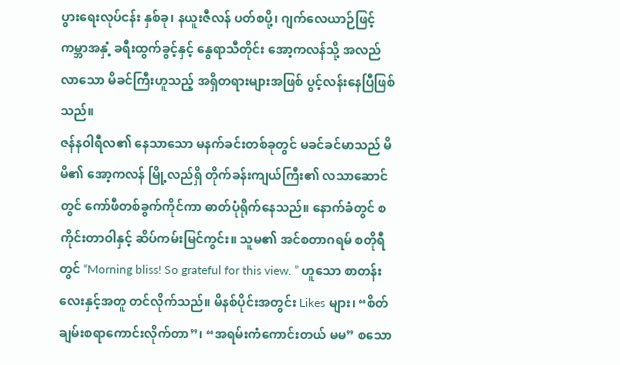ပွားရေးလုပ်ငန်း နှစ်ခု၊ နယူးဇီလန် ပတ်စပို့၊ ဂျက်လေယာဉ်ဖြင့် ကမ္ဘာအနှံ့ ခရီးထွက်ခွင့်နှင့် နွေရာသီတိုင်း အော့ကလန်သို့ အလည်လာသော မိခင်ကြီးဟူသည့် အရှိတရားများအဖြစ် ပွင့်လန်းနေပြီဖြစ်သည်။
ဇန်နဝါရီလ၏ နေသာသော မနက်ခင်းတစ်ခုတွင် မခင်ခင်မာသည် မိမိ၏ အော့ကလန် မြို့လည်ရှိ တိုက်ခန်းကျယ်ကြီး၏ လသာဆောင်တွင် ကော်ဖီတစ်ခွက်ကိုင်ကာ ဓာတ်ပုံရိုက်နေသည်။ နောက်ခံတွင် စကိုင်းတာဝါနှင့် ဆိပ်ကမ်းမြင်ကွင်း။ သူမ၏ အင်စတာဂရမ် စတိုရီတွင် “Morning bliss! So grateful for this view. ” ဟူသော စာတန်းလေးနှင့်အတူ တင်လိုက်သည်။ မိနစ်ပိုင်းအတွင်း Likes များ၊ “စိတ်ချမ်းစရာကောင်းလိုက်တာ”၊ “အရမ်းကံကောင်းတယ် မမ” စသော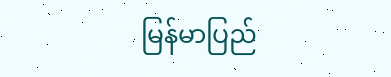မြန်မာပြည်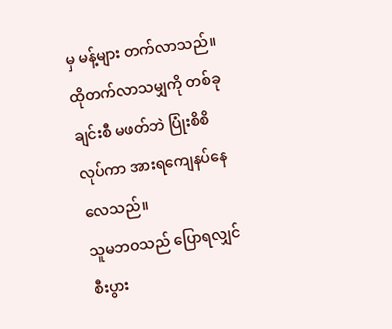မှ မန့်များ တက်လာသည်။ ထိုတက်လာသမျှကို တစ်ခုချင်းစီ မဖတ်ဘဲ ပြုံးစိစိလုပ်ကာ အားရကျေနပ်နေလေသည်။
သူမဘဝသည် ပြောရလျှင် စီးပွား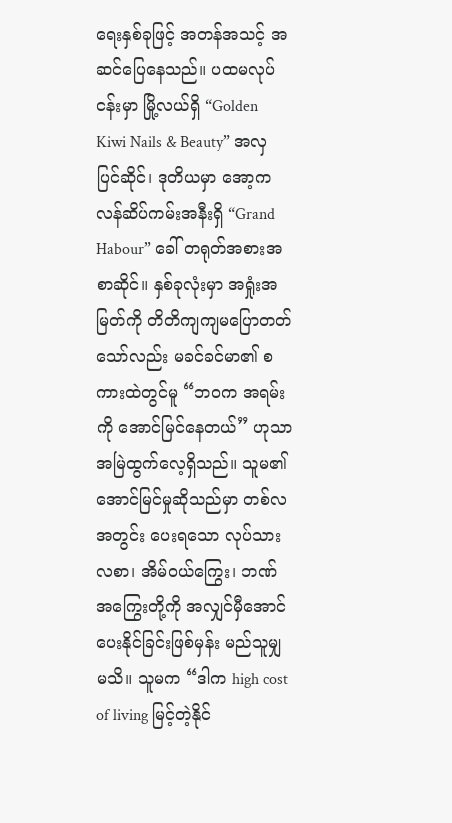ရေးနှစ်ခုဖြင့် အတန်အသင့် အဆင်ပြေနေသည်။ ပထမလုပ်ငန်းမှာ မြို့လယ်ရှိ “Golden Kiwi Nails & Beauty” အလှပြင်ဆိုင်၊ ဒုတိယမှာ အော့ကလန်ဆိပ်ကမ်းအနီးရှိ “Grand Habour” ခေါ် တရုတ်အစားအစာဆိုင်။ နှစ်ခုလုံးမှာ အရှုံးအမြတ်ကို တိတိကျကျမပြောတတ်သော်လည်း မခင်ခင်မာ၏ စကားထဲတွင်မူ “ဘဝက အရမ်းကို အောင်မြင်နေတယ်” ဟုသာ အမြဲထွက်လေ့ရှိသည်။ သူမ၏ အောင်မြင်မှုဆိုသည်မှာ တစ်လအတွင်း ပေးရသော လုပ်သားလစာ၊ အိမ်ဝယ်ကြွေး၊ ဘဏ်အကြွေးတို့ကို အလျှင်မှီအောင် ပေးနိုင်ခြင်းဖြစ်မှန်း မည်သူမျှ မသိ။ သူမက “ဒါက high cost of living မြင့်တဲ့နိုင်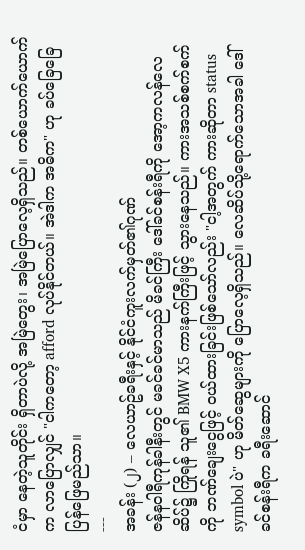ငံမှာ နေတဲ့သူတိုင်း ရှိတာပဲလို့ အမြဲတွေး၊ အမြဲပြောလေ့ရှိသည်။ တစ်ယောက်ယောက်က လာပြောလျှင် "ငါကတော့ afford လုပ်နိုင်တယ်။ အဲဒါက အဓိက" ဟု ခပ်ခြေခြေ ပြန်ဖြေမည်သာ။
---
အခန်း (၂) – လေယာဥ်ခရီးနှင့် နိုင်ငံကူးလက်မှတ်၏ဂုဏ်
ဇန်နဝါရီကုန်ခါနီးတွင် မခင်ခင်မာသည် မိခင်ကြီး ဒေါ်ခင်စန်းရီကို အော့ကလန်လေဆိပ်၌ ကြိုရန် သူ၏ BMW X5 ကားနက်ကြီးဖြင့် သွားနေသည်။ ကားအသစ်စက်စက်ကို ဘဏ်ချေးငွေဖြင့် ဝယ်ထားခြင်းဖြစ်သော်လည်း "ငါ့အတွက် ကားဆိုတာ status symbol ပဲ" ဟု မိတ်ဆွေများကို ပြောလေ့ရှိသည်။ လေဆိပ်သို့ရောက်သောအခါ ဒေါ်ခင်စန်းရီက ခရီးဆောင်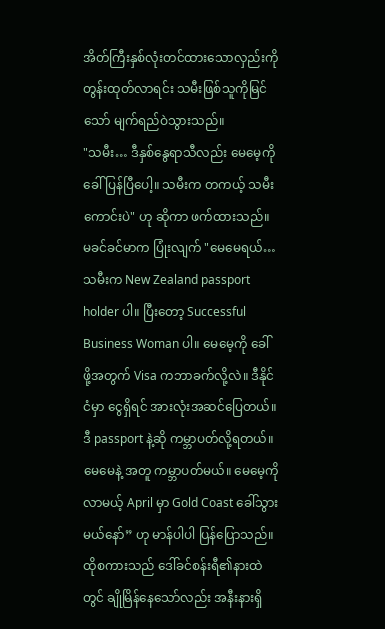အိတ်ကြီးနှစ်လုံးတင်ထားသောလှည်းကို တွန်းထုတ်လာရင်း သမီးဖြစ်သူကိုမြင်သော် မျက်ရည်ဝဲသွားသည်။
"သမီး… ဒီနှစ်နွေရာသီလည်း မေမေ့ကို ခေါ်ပြန်ပြီပေါ့။ သမီးက တကယ့် သမီးကောင်းပဲ" ဟု ဆိုကာ ဖက်ထားသည်။
မခင်ခင်မာက ပြုံးလျက် "မေမေရယ်… သမီးက New Zealand passport holder ပါ။ ပြီးတော့ Successful Business Woman ပါ။ မေမေ့ကို ခေါ်ဖို့အတွက် Visa ကဘာခက်လို့လဲ။ ဒီနိုင်ငံမှာ ငွေရှိရင် အားလုံးအဆင်ပြေတယ်။ ဒီ passport နဲ့ဆို ကမ္ဘာပတ်လို့ရတယ်။ မေမေနဲ့ အတူ ကမ္ဘာပတ်မယ်။ မေမေ့ကို လာမယ့် April မှာ Gold Coast ခေါ်သွားမယ်နော်” ဟု မာန်ပါပါ ပြန်ပြောသည်။
ထိုစကားသည် ဒေါ်ခင်စန်းရီ၏နားထဲတွင် ချိုမြိန်နေသော်လည်း အနီးနားရှိ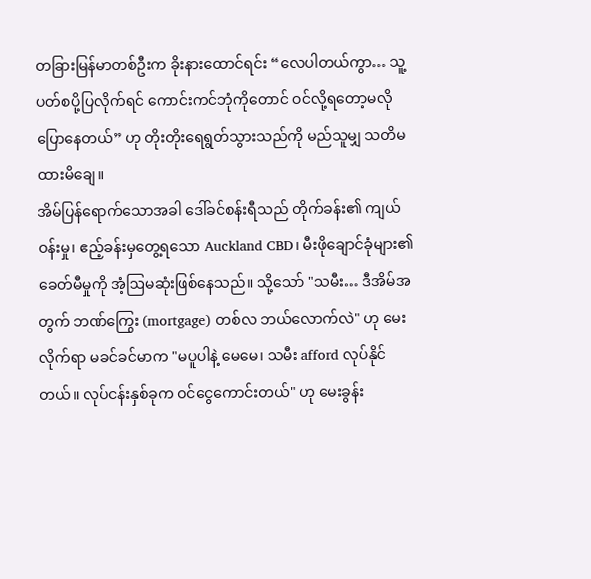တခြားမြန်မာတစ်ဦးက ခိုးနားထောင်ရင်း “လေပါတယ်ကွာ… သူ့ပတ်စပို့ပြလိုက်ရင် ကောင်းကင်ဘုံကိုတောင် ဝင်လို့ရတော့မလိုပြောနေတယ်” ဟု တိုးတိုးရေရွတ်သွားသည်ကို မည်သူမျှ သတိမထားမိချေ။
အိမ်ပြန်ရောက်သောအခါ ဒေါ်ခင်စန်းရီသည် တိုက်ခန်း၏ ကျယ်ဝန်းမှု၊ ဧည့်ခန်းမှတွေ့ရသော Auckland CBD၊ မီးဖိုချောင်ခုံများ၏ ခေတ်မီမှုကို အံ့ဩမဆုံးဖြစ်နေသည်။ သို့သော် "သမီး… ဒီအိမ်အတွက် ဘဏ်ကြွေး (mortgage) တစ်လ ဘယ်လောက်လဲ" ဟု မေးလိုက်ရာ မခင်ခင်မာက "မပူပါနဲ့ မေမေ၊ သမီး afford လုပ်နိုင်တယ်။ လုပ်ငန်းနှစ်ခုက ဝင်ငွေကောင်းတယ်" ဟု မေးခွန်း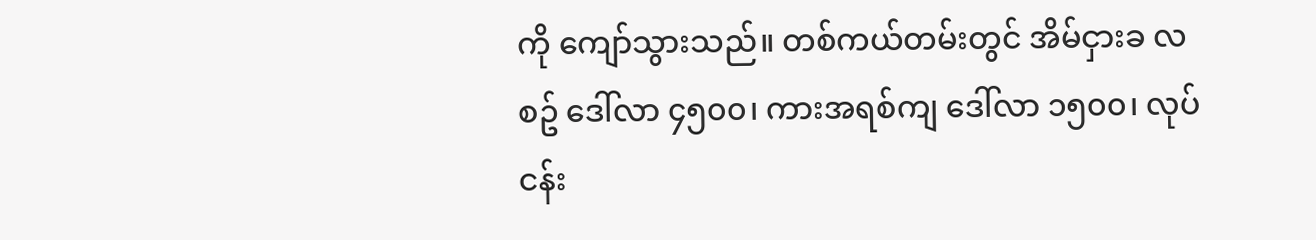ကို ကျော်သွားသည်။ တစ်ကယ်တမ်းတွင် အိမ်ငှားခ လစဥ် ဒေါ်လာ ၄၅၀၀၊ ကားအရစ်ကျ ဒေါ်လာ ၁၅၀၀၊ လုပ်ငန်း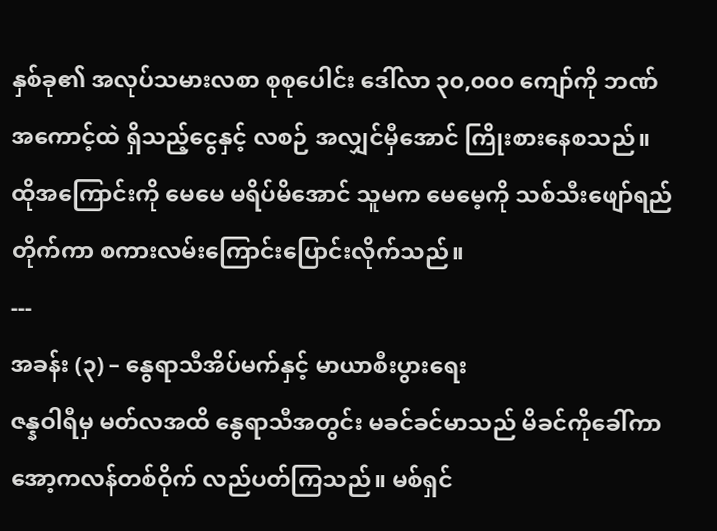နှစ်ခု၏ အလုပ်သမားလစာ စုစုပေါင်း ဒေါ်လာ ၃၀,၀၀၀ ကျော်ကို ဘဏ်အကောင့်ထဲ ရှိသည့်ငွေနှင့် လစဉ် အလျှင်မှီအောင် ကြိုးစားနေစသည်။ ထိုအကြောင်းကို မေမေ မရိပ်မိအောင် သူမက မေမေ့ကို သစ်သီးဖျော်ရည်တိုက်ကာ စကားလမ်းကြောင်းပြောင်းလိုက်သည်။
---
အခန်း (၃) – နွေရာသီအိပ်မက်နှင့် မာယာစီးပွားရေး
ဇန္နဝါရီမှ မတ်လအထိ နွေရာသီအတွင်း မခင်ခင်မာသည် မိခင်ကိုခေါ်ကာ အော့ကလန်တစ်ဝိုက် လည်ပတ်ကြသည်။ မစ်ရှင်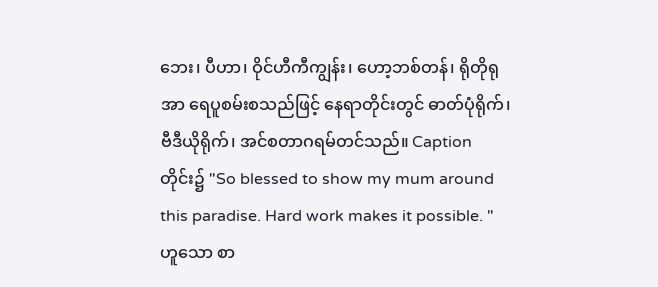ဘေး၊ ပီဟာ၊ ဝိုင်ဟီကီကျွန်း၊ ဟော့ဘစ်တန်၊ ရိုတိုရုအာ ရေပူစမ်းစသည်ဖြင့် နေရာတိုင်းတွင် ဓာတ်ပုံရိုက်၊ ဗီဒီယိုရိုက်၊ အင်စတာဂရမ်တင်သည်။ Caption တိုင်း၌ "So blessed to show my mum around this paradise. Hard work makes it possible. " ဟူသော စာ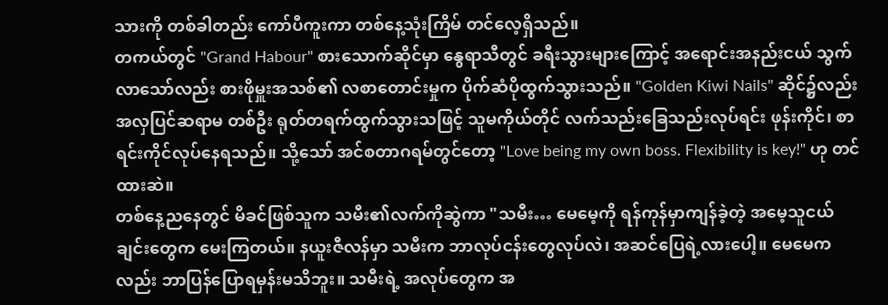သားကို တစ်ခါတည်း ကော်ပီကူးကာ တစ်နေ့သုံးကြိမ် တင်လေ့ရှိသည်။
တကယ်တွင် "Grand Habour" စားသောက်ဆိုင်မှာ နွေရာသီတွင် ခရီးသွားများကြောင့် အရောင်းအနည်းငယ် သွက်လာသော်လည်း စားဖိုမှူးအသစ်၏ လစာတောင်းမှုက ပိုက်ဆံပိုထွက်သွားသည်။ "Golden Kiwi Nails" ဆိုင်၌လည်း အလှပြင်ဆရာမ တစ်ဦး ရုတ်တရက်ထွက်သွားသဖြင့် သူမကိုယ်တိုင် လက်သည်းခြေသည်းလုပ်ရင်း ဖုန်းကိုင်၊ စာရင်းကိုင်လုပ်နေရသည်။ သို့သော် အင်စတာဂရမ်တွင်တော့ "Love being my own boss. Flexibility is key!" ဟု တင်ထားဆဲ။
တစ်နေ့ညနေတွင် မိခင်ဖြစ်သူက သမီး၏လက်ကိုဆွဲကာ "သမီး… မေမေ့ကို ရန်ကုန်မှာကျန်ခဲ့တဲ့ အမေ့သူငယ်ချင်းတွေက မေးကြတယ်။ နယူးဇီလန်မှာ သမီးက ဘာလုပ်ငန်းတွေလုပ်လဲ၊ အဆင်ပြေရဲ့လားပေါ့။ မေမေကလည်း ဘာပြန်ပြောရမှန်းမသိဘူး။ သမီးရဲ့ အလုပ်တွေက အ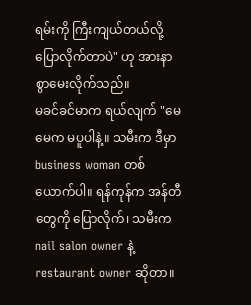ရမ်းကို ကြီးကျယ်တယ်လို့ ပြောလိုက်တာပဲ" ဟု အားနာစွာမေးလိုက်သည်။
မခင်ခင်မာက ရယ်လျက် "မေမေက မပူပါနဲ့။ သမီးက ဒီမှာ business woman တစ်ယောက်ပါ။ ရန်ကုန်က အန်တီတွေကို ပြောလိုက်၊ သမီးက nail salon owner နဲ့ restaurant owner ဆိုတာ။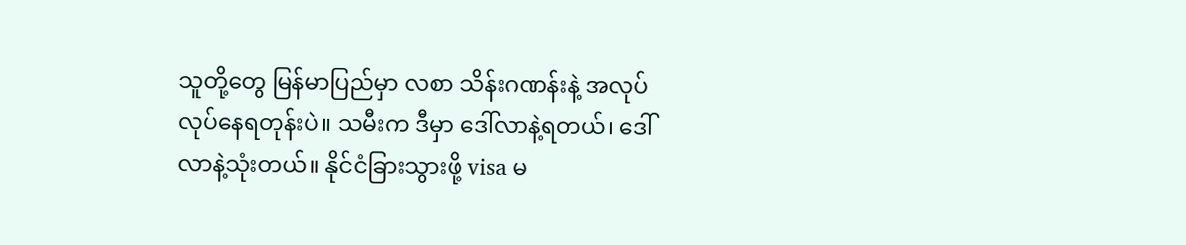သူတို့တွေ မြန်မာပြည်မှာ လစာ သိန်းဂဏန်းနဲ့ အလုပ်လုပ်နေရတုန်းပဲ။ သမီးက ဒီမှာ ဒေါ်လာနဲ့ရတယ်၊ ဒေါ်လာနဲ့သုံးတယ်။ နိုင်ငံခြားသွားဖို့ visa မ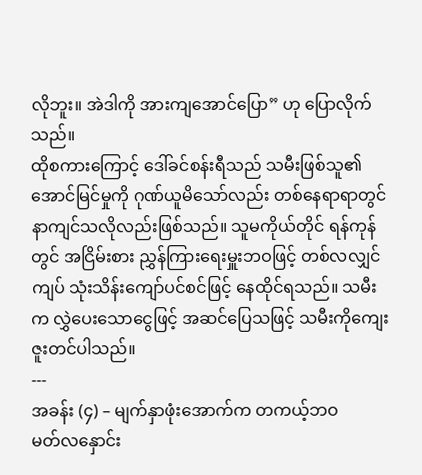လိုဘူး။ အဲဒါကို အားကျအောင်ပြော” ဟု ပြောလိုက်သည်။
ထိုစကားကြောင့် ဒေါ်ခင်စန်းရီသည် သမီးဖြစ်သူ၏ အောင်မြင်မှုကို ဂုဏ်ယူမိသော်လည်း တစ်နေရာရာတွင် နာကျင်သလိုလည်းဖြစ်သည်။ သူမကိုယ်တိုင် ရန်ကုန်တွင် အငြိမ်းစား ညွှန်ကြားရေးမှူးဘဝဖြင့် တစ်လလျှင် ကျပ် သုံးသိန်းကျော်ပင်စင်ဖြင့် နေထိုင်ရသည်။ သမီးက လွှဲပေးသောငွေဖြင့် အဆင်ပြေသဖြင့် သမီးကိုကျေးဇူးတင်ပါသည်။
---
အခန်း (၄) – မျက်နှာဖုံးအောက်က တကယ့်ဘဝ
မတ်လနှောင်း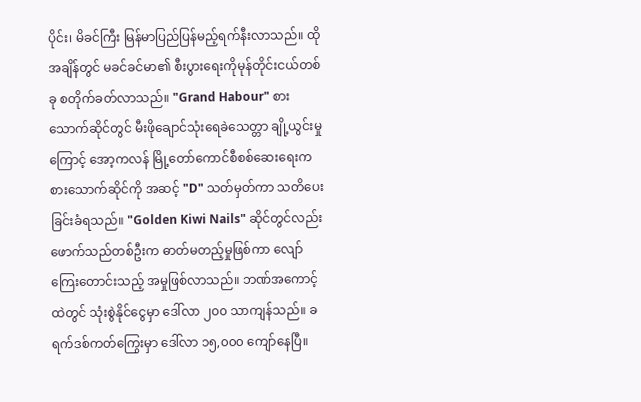ပိုင်း၊ မိခင်ကြီး မြန်မာပြည်ပြန်မည့်ရက်နီးလာသည်။ ထိုအချိန်တွင် မခင်ခင်မာ၏ စီးပွားရေးကိုမုန်တိုင်းငယ်တစ်ခု စတိုက်ခတ်လာသည်။ "Grand Habour" စားသောက်ဆိုင်တွင် မီးဖိုချောင်သုံးရေခဲသေတ္တာ ချို့ယွင်းမှုကြောင့် အော့ကလန် မြို့တော်ကောင်စီစစ်ဆေးရေးက စားသောက်ဆိုင်ကို အဆင့် "D" သတ်မှတ်ကာ သတိပေးခြင်းခံရသည်။ "Golden Kiwi Nails" ဆိုင်တွင်လည်း ဖောက်သည်တစ်ဦးက ဓာတ်မတည့်မှုဖြစ်ကာ လျော်ကြေးတောင်းသည့် အမှုဖြစ်လာသည်။ ဘဏ်အကောင့်ထဲတွင် သုံးစွဲနိုင်ငွေမှာ ဒေါ်လာ ၂၀၀ သာကျန်သည်။ ခရက်ဒစ်ကတ်ကြွေးမှာ ဒေါ်လာ ၁၅,၀၀၀ ကျော်နေပြီ။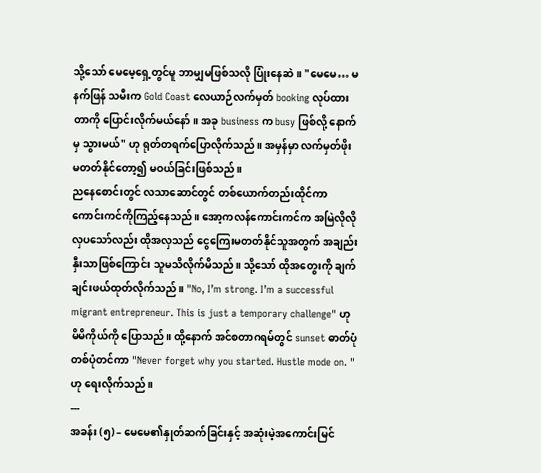သို့သော် မေမေ့ရှေ့တွင်မူ ဘာမျှမဖြစ်သလို ပြုံးနေဆဲ။ "မေမေ… မနက်ဖြန် သမီးက Gold Coast လေယာဉ်လက်မှတ် booking လုပ်ထားတာကို ပြောင်းလိုက်မယ်နော်။ အခု business က busy ဖြစ်လို့ နောက်မှ သွားမယ်" ဟု ရုတ်တရက်ပြောလိုက်သည်။ အမှန်မှာ လက်မှတ်ဖိုး မတတ်နိုင်တော့၍ မဝယ်ခြင်းဖြစ်သည်။
ညနေစောင်းတွင် လသာဆောင်တွင် တစ်ယောက်တည်းထိုင်ကာ ကောင်းကင်ကိုကြည့်နေသည်။ အော့ကလန်ကောင်းကင်က အမြဲလိုလို လှပသော်လည်း ထိုအလှသည် ငွေကြေးမတတ်နိုင်သူအတွက် အချည်းနှီးသာဖြစ်ကြောင်း သူမသိလိုက်မိသည်။ သို့သော် ထိုအတွေးကို ချက်ချင်းဖယ်ထုတ်လိုက်သည်။ "No, I’m strong. I’m a successful migrant entrepreneur. This is just a temporary challenge" ဟု မိမိကိုယ်ကို ပြောသည်။ ထို့နောက် အင်စတာဂရမ်တွင် sunset ဓာတ်ပုံတစ်ပုံတင်ကာ "Never forget why you started. Hustle mode on. " ဟု ရေးလိုက်သည်။
---
အခန်း (၅) – မေမေ၏နှုတ်ဆက်ခြင်းနှင့် အဆုံးမဲ့အကောင်းမြင်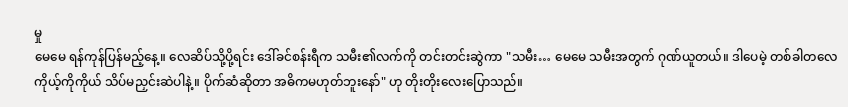မှု
မေမေ ရန်ကုန်ပြန်မည့်နေ့။ လေဆိပ်သို့ပို့ရင်း ဒေါ်ခင်စန်းရီက သမီး၏လက်ကို တင်းတင်းဆွဲကာ "သမီး… မေမေ သမီးအတွက် ဂုဏ်ယူတယ်။ ဒါပေမဲ့ တစ်ခါတလေ ကိုယ့်ကိုကိုယ် သိပ်မညှင်းဆဲပါနဲ့။ ပိုက်ဆံဆိုတာ အဓိကမဟုတ်ဘူးနော်" ဟု တိုးတိုးလေးပြောသည်။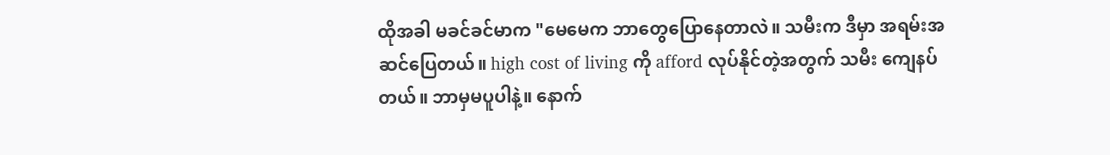ထိုအခါ မခင်ခင်မာက "မေမေက ဘာတွေပြောနေတာလဲ။ သမီးက ဒီမှာ အရမ်းအဆင်ပြေတယ်။ high cost of living ကို afford လုပ်နိုင်တဲ့အတွက် သမီး ကျေနပ်တယ်။ ဘာမှမပူပါနဲ့။ နောက်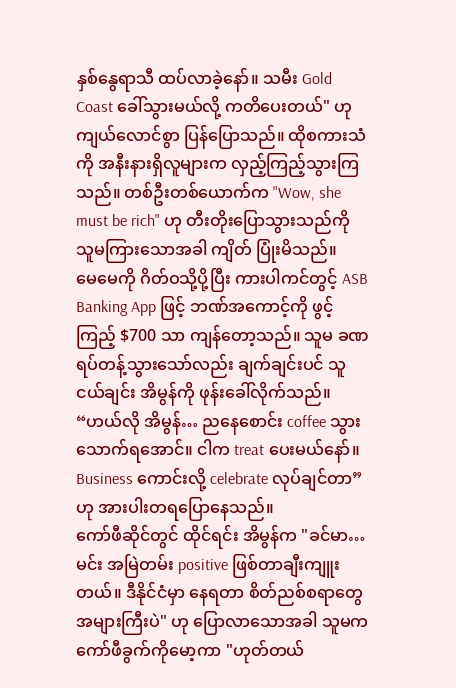နှစ်နွေရာသီ ထပ်လာခဲ့နော်။ သမီး Gold Coast ခေါ်သွားမယ်လို့ ကတိပေးတယ်" ဟု ကျယ်လောင်စွာ ပြန်ပြောသည်။ ထိုစကားသံကို အနီးနားရှိလူများက လှည့်ကြည့်သွားကြသည်။ တစ်ဦးတစ်ယောက်က "Wow, she must be rich" ဟု တီးတိုးပြောသွားသည်ကို သူမကြားသောအခါ ကျိတ် ပြုံးမိသည်။
မေမေကို ဂိတ်ဝသို့ပို့ပြီး ကားပါကင်တွင့် ASB Banking App ဖြင့် ဘဏ်အကောင့်ကို ဖွင့်ကြည့် $700 သာ ကျန်တော့သည်။ သူမ ခဏရပ်တန့်သွားသော်လည်း ချက်ချင်းပင် သူငယ်ချင်း အိမွန်ကို ဖုန်းခေါ်လိုက်သည်။ “ဟယ်လို အိမွန်… ညနေစောင်း coffee သွားသောက်ရအောင်။ ငါက treat ပေးမယ်နော်။ Business ကောင်းလို့ celebrate လုပ်ချင်တာ” ဟု အားပါးတရပြောနေသည်။
ကော်ဖီဆိုင်တွင် ထိုင်ရင်း အိမွန်က "ခင်မာ… မင်း အမြဲတမ်း positive ဖြစ်တာချီးကျူးတယ်။ ဒီနိုင်ငံမှာ နေရတာ စိတ်ညစ်စရာတွေအများကြီးပဲ" ဟု ပြောလာသောအခါ သူမက ကော်ဖီခွက်ကိုမော့ကာ "ဟုတ်တယ်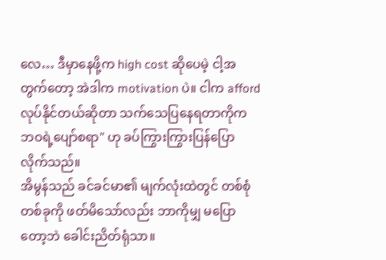လေ… ဒီမှာနေဖို့က high cost ဆိုပေမဲ့ ငါ့အတွက်တော့ အဲဒါက motivation ပဲ။ ငါက afford လုပ်နိုင်တယ်ဆိုတာ သက်သေပြနေရတာကိုက ဘဝရဲ့ပျော်စရာ" ဟု ခပ်ကြွားကြွားပြန်ပြောလိုက်သည်။
အိမွန်သည် ခင်ခင်မာ၏ မျက်လုံးထဲတွင် တစ်စုံတစ်ခုကို ဖတ်မိသော်လည်း ဘာကိုမျှ မပြောတော့ဘဲ ခေါင်းညိတ်ရုံသာ။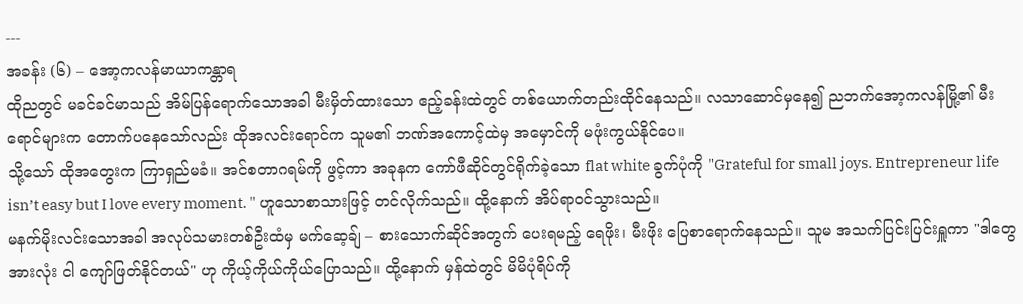---
အခန်း (၆) – အော့ကလန်မာယာကန္တာရ
ထိုညတွင် မခင်ခင်မာသည် အိမ်ပြန်ရောက်သောအခါ မီးမှိတ်ထားသော ဧည့်ခန်းထဲတွင် တစ်ယောက်တည်းထိုင်နေသည်။ လသာဆောင်မှနေ၍ ညဘက်အော့ကလန်မြို့၏ မီးရောင်များက တောက်ပနေသော်လည်း ထိုအလင်းရောင်က သူမ၏ ဘဏ်အကောင့်ထဲမှ အမှောင်ကို မဖုံးကွယ်နိုင်ပေ။
သို့သော် ထိုအတွေးက ကြာရှည်မခံ။ အင်စတာဂရမ်ကို ဖွင့်ကာ အခုနက ကော်ဖီဆိုင်တွင်ရိုက်ခဲ့သော flat white ခွက်ပုံကို "Grateful for small joys. Entrepreneur life isn’t easy but I love every moment. " ဟူသောစာသားဖြင့် တင်လိုက်သည်။ ထို့နောက် အိပ်ရာဝင်သွားသည်။
မနက်မိုးလင်းသောအခါ အလုပ်သမားတစ်ဦးထံမှ မက်ဆေ့ချ် – စားသောက်ဆိုင်အတွက် ပေးရမည့် ရေဖိုး၊ မီးဖိုး ပြေစာရောက်နေသည်။ သူမ အသက်ပြင်းပြင်းရှူကာ "ဒါတွေ အားလုံး ငါ ကျော်ဖြတ်နိုင်တယ်" ဟု ကိုယ့်ကိုယ်ကိုယ်ပြောသည်။ ထို့နောက် မှန်ထဲတွင် မိမိပုံရိပ်ကို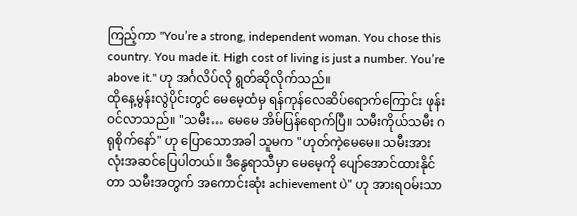ကြည့်ကာ "You’re a strong, independent woman. You chose this country. You made it. High cost of living is just a number. You’re above it." ဟု အင်္ဂလိပ်လို ရွတ်ဆိုလိုက်သည်။
ထိုနေ့မွန်းလွဲပိုင်းတွင် မေမေ့ထံမှ ရန်ကုန်လေဆိပ်ရောက်ကြောင်း ဖုန်းဝင်လာသည်။ "သမီး… မေမေ အိမ်ပြန်ရောက်ပြီ။ သမီးကိုယ်သမီး ဂရုစိုက်နော်" ဟု ပြောသောအခါ သူမက "ဟုတ်ကဲ့မေမေ။ သမီးအားလုံးအဆင်ပြေပါတယ်။ ဒီနွေရာသီမှာ မေမေ့ကို ပျော်အောင်ထားနိုင်တာ သမီးအတွက် အကောင်းဆုံး achievement ပဲ" ဟု အားရဝမ်းသာ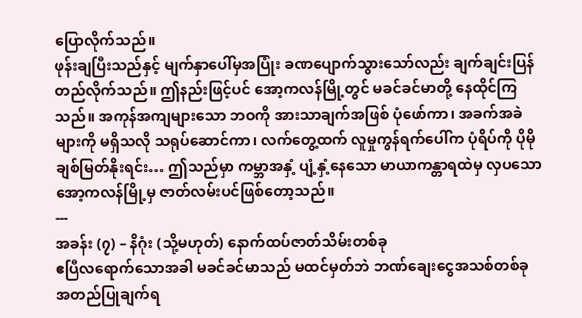ပြောလိုက်သည်။
ဖုန်းချပြီးသည်နှင့် မျက်နှာပေါ်မှအပြုံး ခဏပျောက်သွားသော်လည်း ချက်ချင်းပြန်တည်လိုက်သည်။ ဤနည်းဖြင့်ပင် အော့ကလန်မြို့တွင် မခင်ခင်မာတို့ နေထိုင်ကြသည်။ အကုန်အကျများသော ဘဝကို အားသာချက်အဖြစ် ပုံဖော်ကာ၊ အခက်အခဲများကို မရှိသလို သရုပ်ဆောင်ကာ၊ လက်တွေ့ထက် လူမှုကွန်ရက်ပေါ်က ပုံရိပ်ကို ပိုမိုချစ်မြတ်နိုးရင်း… ဤသည်မှာ ကမ္ဘာအနှံ့ ပျံ့နှံ့နေသော မာယာကန္တာရထဲမှ လှပသောအော့ကလန်မြို့မှ ဇာတ်လမ်းပင်ဖြစ်တော့သည်။
---
အခန်း (၇) – နိဂုံး (သို့မဟုတ်) နောက်ထပ်ဇာတ်သိမ်းတစ်ခု
ဧပြီလရောက်သောအခါ မခင်ခင်မာသည် မထင်မှတ်ဘဲ ဘဏ်ချေးငွေအသစ်တစ်ခု အတည်ပြုချက်ရ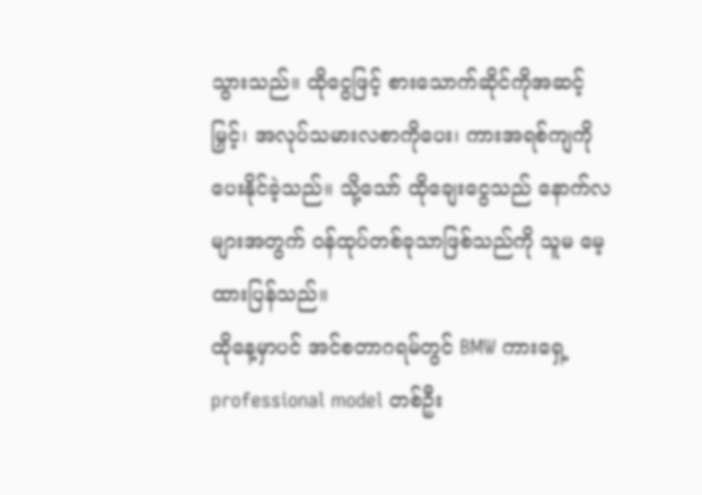သွားသည်။ ထိုငွေဖြင့် စားသောက်ဆိုင်ကိုအဆင့်မြှင့်၊ အလုပ်သမားလစာကိုပေး၊ ကားအရစ်ကျကို ပေးနိုင်ခဲ့သည်။ သို့သော် ထိုချေးငွေသည် နောက်လများအတွက် ဝန်ထုပ်တစ်ခုသာဖြစ်သည်ကို သူမ မေ့ထားပြန်သည်။
ထိုနေ့မှာပင် အင်စတာဂရမ်တွင် BMW ကားရှေ့ professional model တစ်ဦး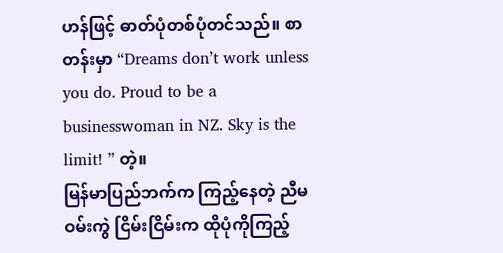ဟန်ဖြင့် ဓာတ်ပုံတစ်ပုံတင်သည်။ စာတန်းမှာ “Dreams don’t work unless you do. Proud to be a businesswoman in NZ. Sky is the limit! ” တဲ့။
မြန်မာပြည်ဘက်က ကြည့်နေတဲ့ ညီမဝမ်းကွဲ ငြိမ်းငြိမ်းက ထိုပုံကိုကြည့်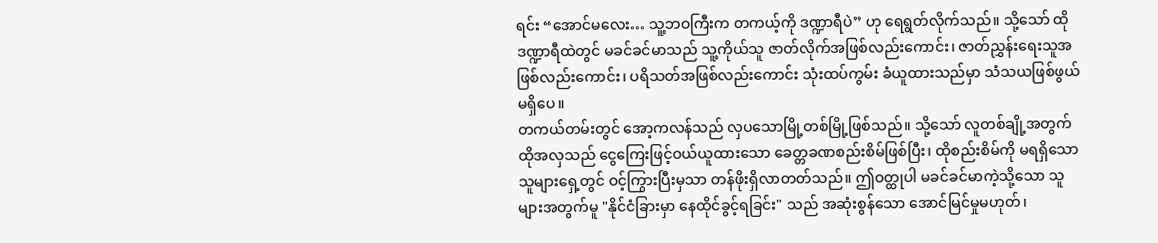ရင်း “အောင်မလေး… သူ့ဘဝကြီးက တကယ့်ကို ဒဏ္ဍာရီပဲ” ဟု ရေရွတ်လိုက်သည်။ သို့သော် ထိုဒဏ္ဍာရီထဲတွင် မခင်ခင်မာသည် သူ့ကိုယ်သူ ဇာတ်လိုက်အဖြစ်လည်းကောင်း၊ ဇာတ်ညွှန်းရေးသူအဖြစ်လည်းကောင်း၊ ပရိသတ်အဖြစ်လည်းကောင်း သုံးထပ်ကွမ်း ခံယူထားသည်မှာ သံသယဖြစ်ဖွယ်မရှိပေ။
တကယ်တမ်းတွင် အော့ကလန်သည် လှပသောမြို့တစ်မြို့ဖြစ်သည်။ သို့သော် လူတစ်ချို့အတွက် ထိုအလှသည် ငွေကြေးဖြင့်ဝယ်ယူထားသော ခေတ္တခဏစည်းစိမ်ဖြစ်ပြီး၊ ထိုစည်းစိမ်ကို မရရှိသောသူများရှေ့တွင် ဝင့်ကြွားပြီးမှသာ တန်ဖိုးရှိလာတတ်သည်။ ဤဝတ္ထုပါ မခင်ခင်မာကဲ့သို့သော သူများအတွက်မူ "နိုင်ငံခြားမှာ နေထိုင်ခွင့်ရခြင်း" သည် အဆုံးစွန်သော အောင်မြင်မှုမဟုတ်၊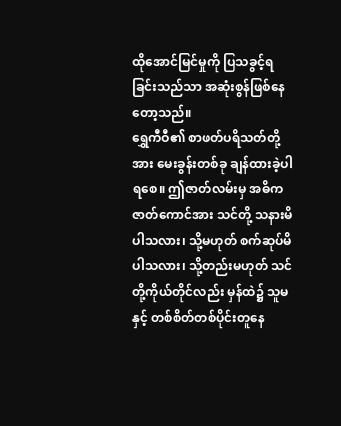ထိုအောင်မြင်မှုကို ပြသခွင့်ရခြင်းသည်သာ အဆုံးစွန်ဖြစ်နေတော့သည်။
ရွှေကီဝီ၏ စာဖတ်ပရိသတ်တို့အား မေးခွန်းတစ်ခု ချန်ထားခဲ့ပါရစေ။ ဤဇာတ်လမ်းမှ အဓိက ဇာတ်ကောင်အား သင်တို့ သနားမိပါသလား၊ သို့မဟုတ် စက်ဆုပ်မိပါသလား၊ သို့တည်းမဟုတ် သင်တို့ကိုယ်တိုင်လည်း မှန်ထဲ၌ သူမနှင့် တစ်စိတ်တစ်ပိုင်းတူနေ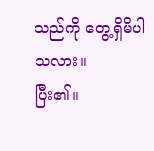သည်ကို တွေ့ရှိမိပါသလား။
ပြီး၏။